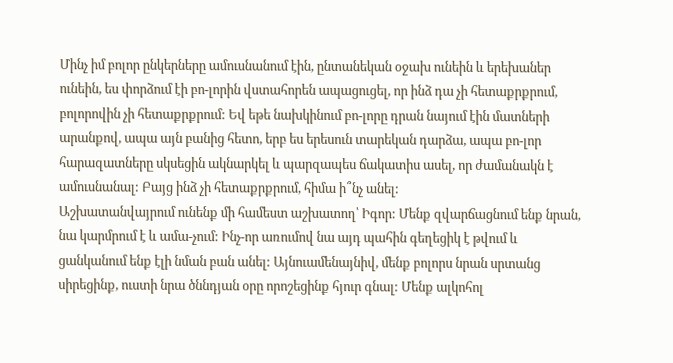Մինչ իմ բոլոր ընկերները ամուսնանում էին, ընտանեկան օջախ ունեին և երեխաներ ունեին, ես փորձում էի բո-լորին վստահորեն ապացուցել, որ ինձ դա չի հետաքրքրում, բոլորովին չի հետաքրքրում: Եվ եթե նախկինում բո-լորը դրան նայում էին մատների արանքով, ապա այն բանից հետո, երբ ես երեսուն տարեկան դարձա, ապա բո-լոր հարազատները սկսեցին ակնարկել և պարզապես ճակատիս ասել, որ ժամանակն է ամուսնանալ: Բայց ինձ չի հետաքրքրում, հիմա ի՞նչ անել:
Աշխատանվայրում ունենք մի համեստ աշխատող՝ Իգոր: Մենք զվարճացնում ենք նրան, նա կարմրում է և ամա-չում: Ինչ-որ առումով նա այդ պահին գեղեցիկ է թվում և ցանկանում ենք էլի նման բան անել: Այնուամենայնիվ, մենք բոլորս նրան սրտանց սիրեցինք, ուստի նրա ծննդյան օրը որոշեցինք հյուր գնալ: Մենք ալկոհոլ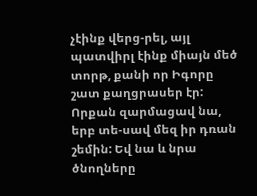չէինք վերց-րել, այլ պատվիրլ էինք միայն մեծ տորթ, քանի որ Իգորը շատ քաղցրասեր էր: Որքան զարմացավ նա, երբ տե-սավ մեզ իր դռան շեմին: Եվ նա և նրա ծնողները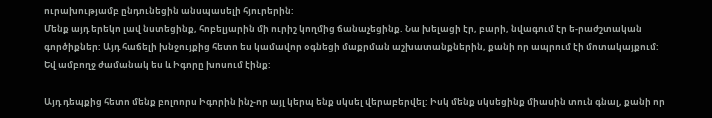ուրախությամբ ընդունեցին անսպասելի հյուրերին:
Մենք այդ երեկո լավ նստեցինք, հոբելյարին մի ուրիշ կողմից ճանաչեցինք. Նա խելացի էր, բարի, նվագում էր ե-րաժշտական գործիքներ: Այդ հաճելի խնջույքից հետո ես կամավոր օգնեցի մաքրման աշխատանքներին, քանի որ ապրում էի մոտակայքում: Եվ ամբողջ ժամանակ ես և Իգորը խոսում էինք:

Այդ դեպքից հետո մենք բոլոորս Իգորին ինչ-որ այլ կերպ ենք սկսել վերաբերվել: Իսկ մենք սկսեցինք միասին տուն գնալ, քանի որ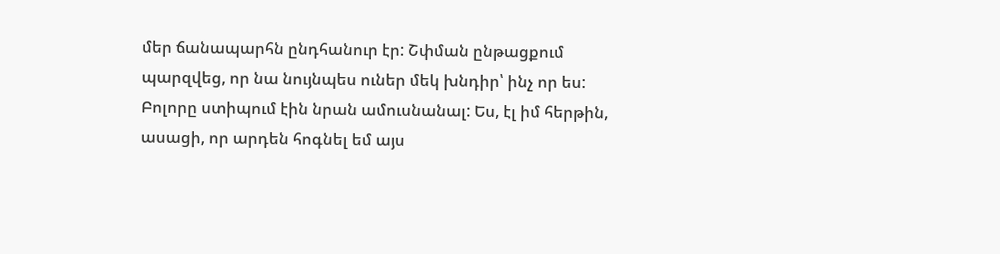մեր ճանապարհն ընդհանուր էր: Շփման ընթացքում պարզվեց, որ նա նույնպես ուներ մեկ խնդիր՝ ինչ որ ես: Բոլորը ստիպում էին նրան ամուսնանալ: Ես, էլ իմ հերթին, ասացի, որ արդեն հոգնել եմ այս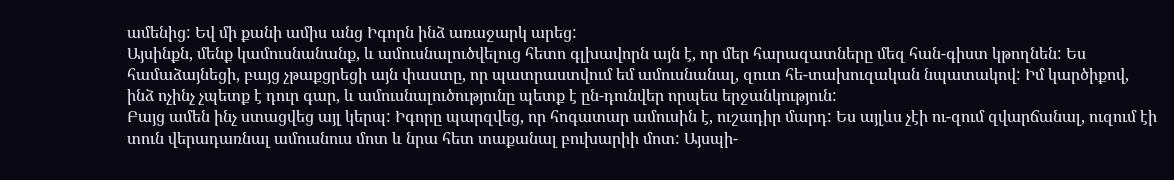ամենից: Եվ մի քանի ամիս անց Իգորն ինձ առաջարկ արեց:
Այսինքն, մենք կամուսնանանք, և ամուսնալուծվելուց հետո գլխավորն այն է, որ մեր հարազատները մեզ հան-գիստ կթողնեն: Ես համաձայնեցի, բայց չթաքցրեցի այն փաստը, որ պատրաստվում եմ ամուսնանալ, զուտ հե-տախուզական նպատակով: Իմ կարծիքով, ինձ ոչինչ չպետք է դուր գար, և ամուսնալուծությունը պետք է ըն-դունվեր որպես երջանկություն:
Բայց ամեն ինչ ստացվեց այլ կերպ: Իգորը պարզվեց, որ հոգատար ամուսին է, ուշադիր մարդ: Ես այլևս չէի ու-զում զվարճանալ, ուզում էի տուն վերադառնալ ամուսնուս մոտ և նրա հետ տաքանալ բուխարիի մոտ: Այսպի-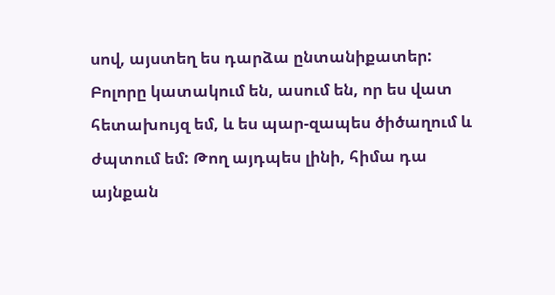սով, այստեղ ես դարձա ընտանիքատեր: Բոլորը կատակում են, ասում են, որ ես վատ հետախույզ եմ, և ես պար-զապես ծիծաղում և ժպտում եմ: Թող այդպես լինի, հիմա դա այնքան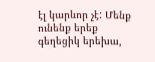էլ կարևոր չէ: Մենք ունենք երեք գեղեցիկ երեխա,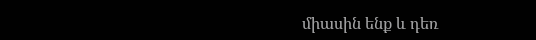միասին ենք և դեռ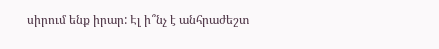սիրում ենք իրար: Էլ ի՞նչ է անհրաժեշտ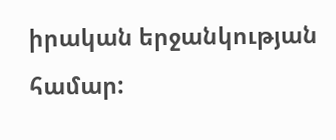իրական երջանկության համար: